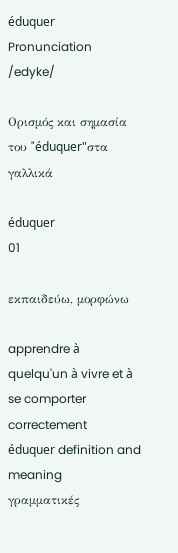éduquer
Pronunciation
/edyke/

Ορισμός και σημασία του "éduquer"στα γαλλικά

éduquer
01

εκπαιδεύω, μορφώνω

apprendre à quelqu'un à vivre et à se comporter correctement
éduquer definition and meaning
γραμματικές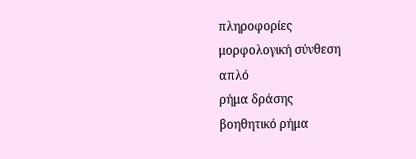πληροφορίες
μορφολογική σύνθεση
απλό
ρήμα δράσης
βοηθητικό ρήμα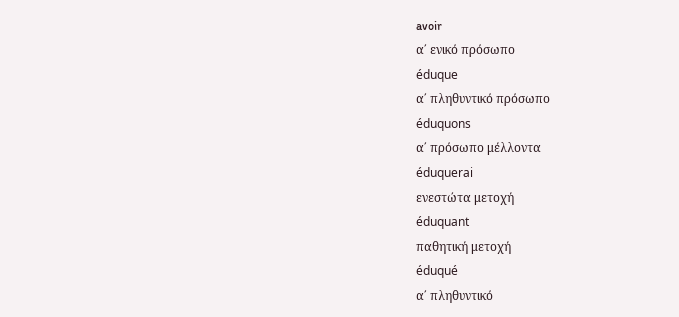avoir
α΄ ενικό πρόσωπο
éduque
α΄ πληθυντικό πρόσωπο
éduquons
α΄ πρόσωπο μέλλοντα
éduquerai
ενεστώτα μετοχή
éduquant
παθητική μετοχή
éduqué
α΄ πληθυντικό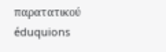παρατατικού
éduquions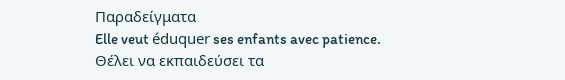Παραδείγματα
Elle veut éduquer ses enfants avec patience.
Θέλει να εκπαιδεύσει τα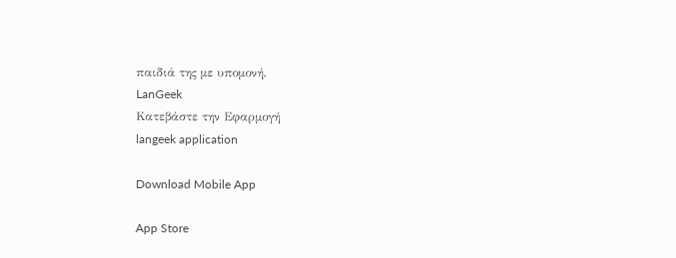παιδιά της με υπομονή.
LanGeek
Κατεβάστε την Εφαρμογή
langeek application

Download Mobile App

App Store